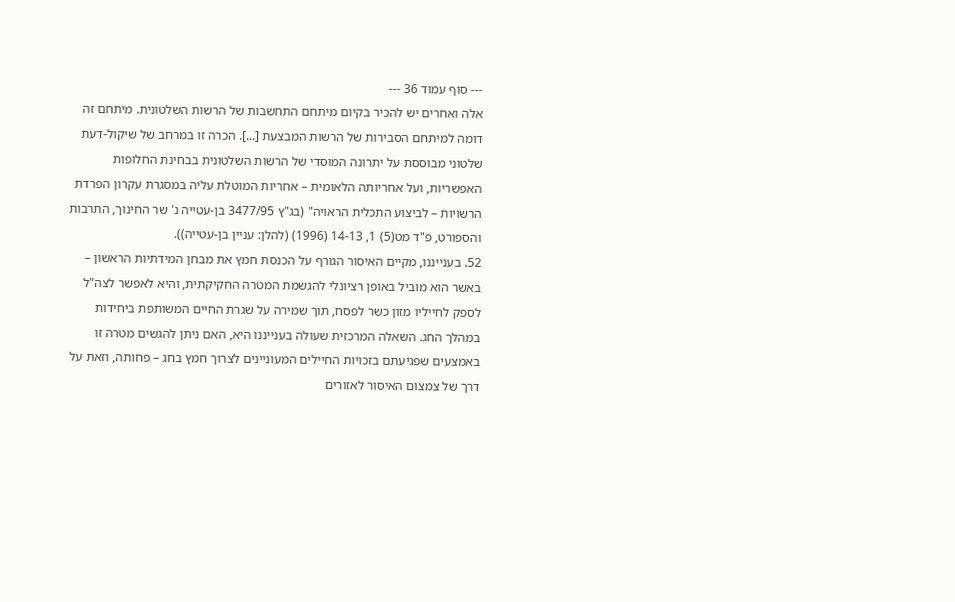--- סוף עמוד 36 ---
אלה ואחרים יש להכיר בקיום מיתחם התחשבות של הרשות השלטונית. מיתחם זה דומה למיתחם הסבירות של הרשות המבצעת [...]. הכרה זו במרחב של שיקול-דעת שלטוני מבוססת על יתרונה המוסדי של הרשות השלטונית בבחינת החלופות האפשריות, ועל אחריותה הלאומית – אחריות המוטלת עליה במסגרת עקרון הפרדת הרשויות – לביצוע התכלית הראויה" (בג"ץ 3477/95 בן-עטייה נ' שר החינוך, התרבות והספורט, פ"ד מט(5) 1, 14-13 (1996) (להלן: עניין בן-עטייה)).
52. בענייננו, מקיים האיסור הגורף על הכנסת חמץ את מבחן המידתיות הראשון – באשר הוא מוביל באופן רציונלי להגשמת המטרה החקיקתית, והיא לאפשר לצה"ל לספק לחייליו מזון כשר לפסח, תוך שמירה על שגרת החיים המשותפת ביחידות במהלך החג. השאלה המרכזית שעולה בענייננו היא, האם ניתן להגשים מטרה זו באמצעים שפגיעתם בזכויות החיילים המעוניינים לצרוך חמץ בחג – פחותה, וזאת על דרך של צמצום האיסור לאזורים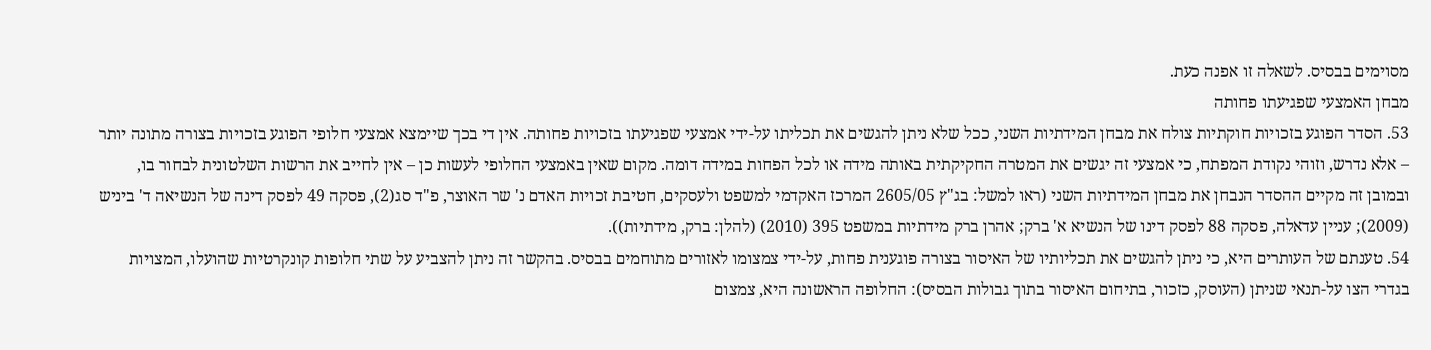מסוימים בבסיס. לשאלה זו אפנה כעת.
מבחן האמצעי שפגיעתו פחותה
53. הסדר הפוגע בזכויות חוקתיות צולח את מבחן המידתיות השני, ככל שלא ניתן להגשים את תכליתו על-ידי אמצעי שפגיעתו בזכויות פחותה. אין די בכך שיימצא אמצעי חלופי הפוגע בזכויות בצורה מתונה יותר – אלא נדרש, וזוהי נקודת המפתח, כי אמצעי זה יגשים את המטרה החקיקתית באותה מידה או לכל הפחות במידה דומה. מקום שאין באמצעי החלופי לעשות כן – אין לחייב את הרשות השלטונית לבחור בו, ובמובן זה מקיים ההסדר הנבחן את מבחן המידתיות השני (ראו למשל: בג"ץ 2605/05 המרכז האקדמי למשפט ולעסקים, חטיבת זכויות האדם נ' שר האוצר, פ"ד סג(2), פסקה 49 לפסק דינה של הנשיאה ד' ביניש (2009); עניין עדאלה, פסקה 88 לפסק דינו של הנשיא א' ברק; אהרן ברק מידתיות במשפט 395 (2010) (להלן: ברק, מידתיות)).
54. טענתם של העותרים היא, כי ניתן להגשים את תכליותיו של האיסור בצורה פוגענית פחות, על-ידי צמצומו לאזורים מתוחמים בבסיס. בהקשר זה ניתן להצביע על שתי חלופות קונקרטיות שהועלו, המצויות בגדרי הצו על-תנאי שניתן (העוסק, כזכור, בתיחום האיסור בתוך גבולות הבסיס): החלופה הראשונה היא, צמצום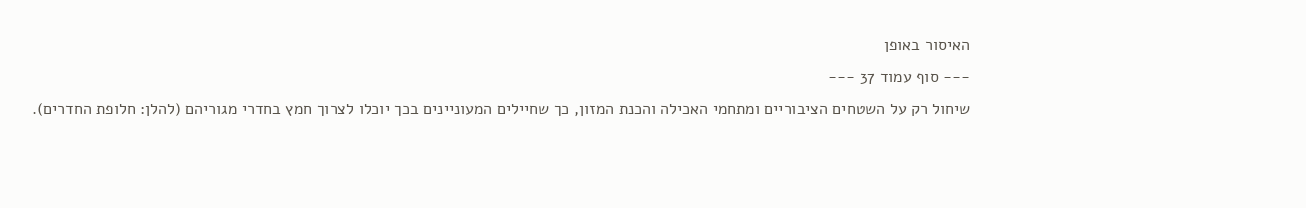האיסור באופן
--- סוף עמוד 37 ---
שיחול רק על השטחים הציבוריים ומתחמי האכילה והכנת המזון, כך שחיילים המעוניינים בכך יוכלו לצרוך חמץ בחדרי מגוריהם (להלן: חלופת החדרים).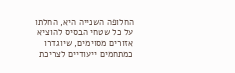החלופה השנייה היא, החלתו על כל שטחי הבסיס להוציא אזורים מסוימים, שיוגדרו כמתחמים ייעודיים לצריכת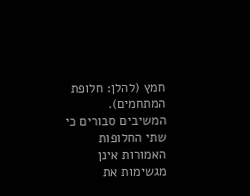חמץ (להלן: חלופת המתחמים). המשיבים סבורים כי שתי החלופות האמורות אינן מגשימות את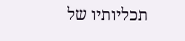תכליותיו של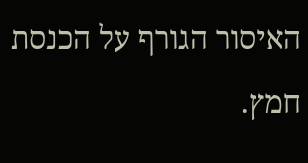האיסור הגורף על הכנסת חמץ.